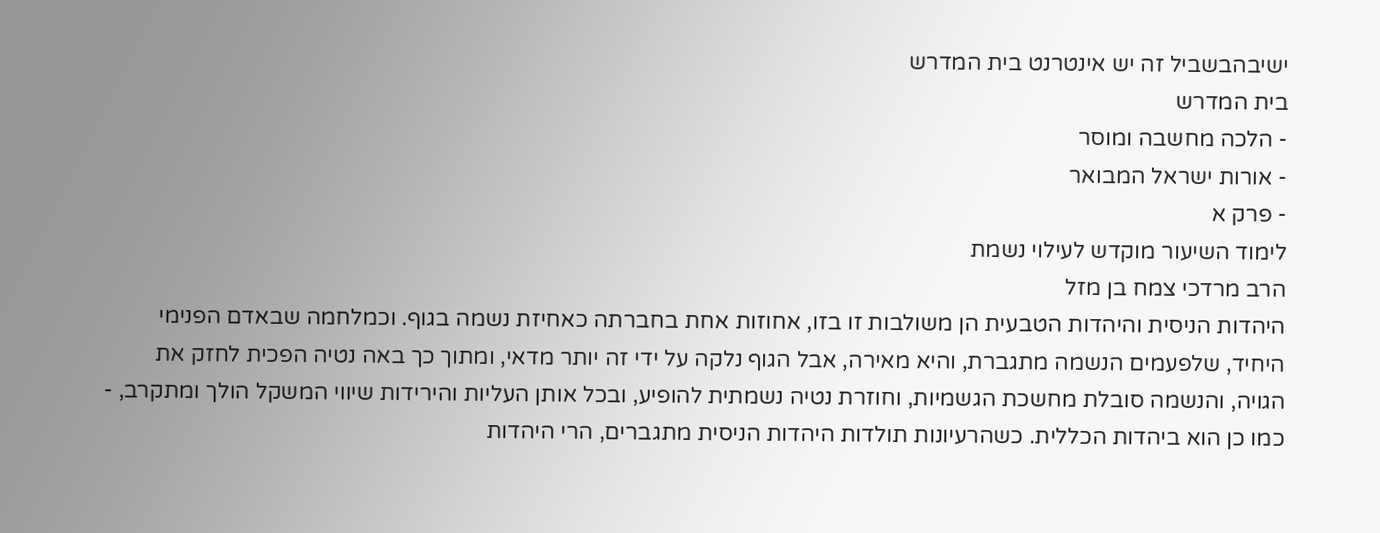ישיבהבשביל זה יש אינטרנט בית המדרש
בית המדרש
- הלכה מחשבה ומוסר
- אורות ישראל המבואר
- פרק א
לימוד השיעור מוקדש לעילוי נשמת
הרב מרדכי צמח בן מזל
היהדות הניסית והיהדות הטבעית הן משולבות זו בזו, אחוזות אחת בחברתה כאחיזת נשמה בגוף. וכמלחמה שבאדם הפנימי היחיד, שלפעמים הנשמה מתגברת, והיא מאירה, אבל הגוף נלקה על ידי זה יותר מדאי, ומתוך כך באה נטיה הפכית לחזק את הגויה, והנשמה סובלת מחשכת הגשמיות, וחוזרת נטיה נשמתית להופיע, ובכל אותן העליות והירידות שיווי המשקל הולך ומתקרב, - כמו כן הוא ביהדות הכללית. כשהרעיונות תולדות היהדות הניסית מתגברים, הרי היהדות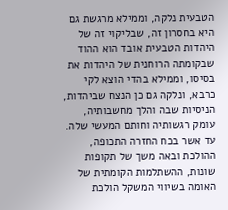הטבעית נלקה, וממילא מרגשת גם היא בחסרון זה, שבליקוי זה של היהדות הטבעית אובד הוא ההוד שבקומתה הרוחנית של היהדות את בסיסו, וממילא בהדי הוצא לקי כרבא, ונלקה גם כן הנצח שביהדות, הניסיות שבה והלך מחשבותיה, עומק רגשותיה וחותם המעשי שלה. עד אשר בכח החזרה התכופה, ההולכת ובאה משך של תקופות שונות, ההשתלמות הקומתית של האומה בשיווי המשקל הולכת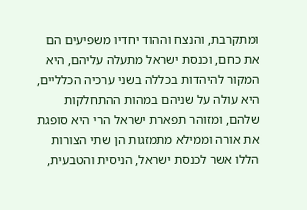ומתקרבת, והנצח וההוד יחדיו משפיעים הם את כחם, וכנסת ישראל מתעלה עליהם, היא המקור להיהדות בכללה בשני ערכיה הכלליים, היא עולה על שניהם במהות ההתחלקות שלהם, ומזוהר תפארת ישראל הרי היא סופגת את אורה וממילא מתמזגות הן שתי הצורות הללו אשר לכנסת ישראל, הניסית והטבעית,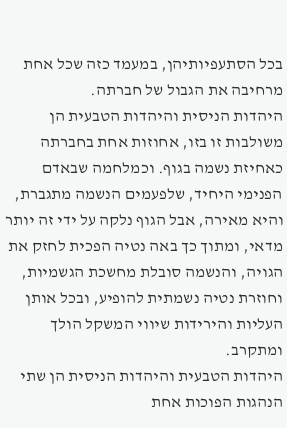בכל הסתעפיותיהן, במעמד כזה שכל אחת מרחיבה את הגבול של חברתה.
היהדות הניסית והיהדות הטבעית הן משולבות זו בזו, אחוזות אחת בחברתה כאחיזת נשמה בגוף. וכמלחמה שבאדם הפנימי היחיד, שלפעמים הנשמה מתגברת, והיא מאירה, אבל הגוף נלקה על ידי זה יותר מדאי, ומתוך כך באה נטיה הפכית לחזק את הגויה, והנשמה סובלת מחשכת הגשמיות, וחוזרת נטיה נשמתית להופיע, ובכל אותן העליות והירידות שיווי המשקל הולך ומתקרב.
היהדות הטבעית והיהדות הניסית הן שתי הנהגות הפוכות אחת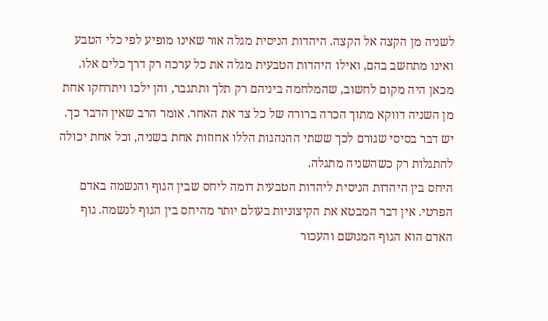לשניה מן הקצה אל הקצה. היהדות הניסית מגלה אור שאינו מופיע לפי כלי הטבע ואינו מתחשב בהם, ואילו היהדות הטבעית מגלה את כל ערכה רק דרך כלים אלו. מכאן היה מקום לחשוב, שהמלחמה ביניהם רק תלך ותתגבר, והן ילכו ויתרחקו אחת מן השניה דווקא מתוך הכרה ברורה של כל צד את האחר. אומר הרב שאין הדבר כך. יש דבר בסיסי שגורם לכך ששתי ההנהגות הללו אחוזות אחת בשניה, וכל אחת יכולה להתגלות רק כשהשניה מתגלה.
היחס בין היהדות הניסית ליהדות הטבעית דומה ליחס שבין הגוף והנשמה באדם הפרטי. אין דבר המבטא את הקיצוניות בעולם יותר מהיחס בין הגוף לנשמה. גוף האדם הוא הגוף המגושם והעכור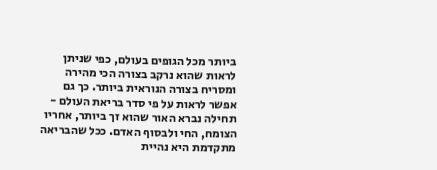ביותר מכל הגופים בעולם, כפי שניתן לראות שהוא נרקב בצורה הכי מהירה ומסריח בצורה הנוראית ביותר. כך גם אפשר לראות על פי סדר בריאת העולם - תחילה נברא האור שהוא זך ביותר, אחריו הצומח, החי ולבסוף האדם. ככל שהבריאה מתקדמת היא נהיית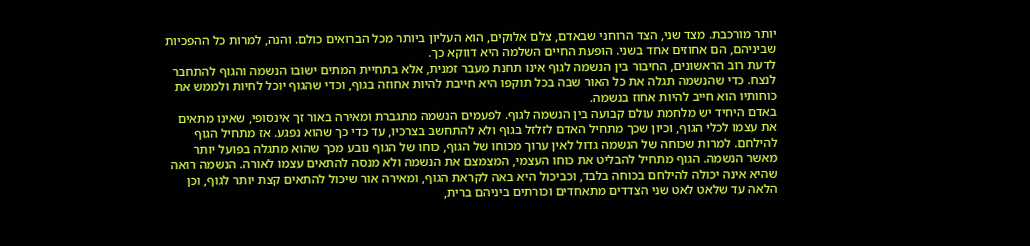יותר מורכבת. מצד שני, הצד הרוחני שבאדם, צלם אלוקים, הוא העליון ביותר מכל הברואים כולם. והנה, למרות כל ההפכיות שביניהם, הם אחוזים אחד בשני. הופעת החיים השלמה היא דווקא כך.
לדעת רוב הראשונים, החיבור בין הנשמה לגוף אינו תחנת מעבר זמנית, אלא בתחיית המתים ישובו הנשמה והגוף להתחבר לנצח. כדי שהנשמה תגלה את כל האור שבה בכל תוקפו היא חייבת להיות אחוזה בגוף, וכדי שהגוף יוכל לחיות ולממש את כוחותיו הוא חייב להיות אחוז בנשמה.
באדם היחיד יש מלחמת עולם קבועה בין הנשמה לגוף. לפעמים הנשמה מתגברת ומאירה באור זך אינסופי, שאינו מתאים את עצמו לכלי הגוף, וכיון שכך מתחיל האדם לזלזל בגוף ולא להתחשב בצרכיו, עד כדי כך שהוא נפגע. אז מתחיל הגוף להילחם. למרות שכוחה של הנשמה גדול לאין ערוך מכוחו של הגוף, כוחו של הגוף נובע מכך שהוא מתגלה בפועל יותר מאשר הנשמה. הגוף מתחיל להבליט את כוחו העצמי, המצמצם את הנשמה ולא מנסה להתאים עצמו לאורה. הנשמה רואה שהיא אינה יכולה להילחם בכוחה בלבד, וכביכול היא באה לקראת הגוף, ומאירה אור שיכול להתאים קצת יותר לגוף, וכן הלאה עד שלאט לאט שני הצדדים מתאחדים וכורתים ביניהם ברית,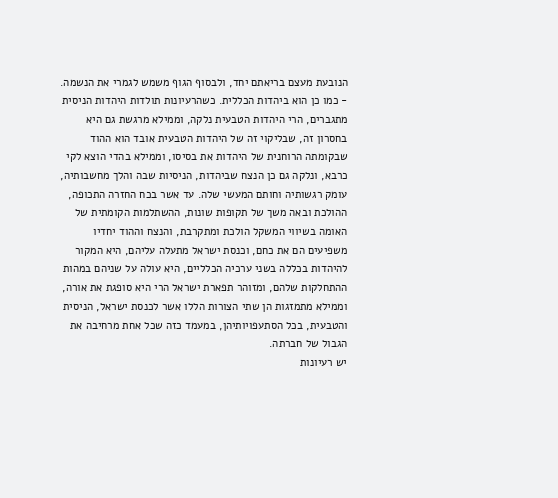הנובעת מעצם בריאתם יחד, ולבסוף הגוף משמש לגמרי את הנשמה.
- כמו כן הוא ביהדות הכללית. כשהרעיונות תולדות היהדות הניסית מתגברים, הרי היהדות הטבעית נלקה, וממילא מרגשת גם היא בחסרון זה, שבליקוי זה של היהדות הטבעית אובד הוא ההוד שבקומתה הרוחנית של היהדות את בסיסו, וממילא בהדי הוצא לקי כרבא, ונלקה גם כן הנצח שביהדות, הניסיות שבה והלך מחשבותיה, עומק רגשותיה וחותם המעשי שלה. עד אשר בכח החזרה התכופה, ההולכת ובאה משך של תקופות שונות, ההשתלמות הקומתית של האומה בשיווי המשקל הולכת ומתקרבת, והנצח וההוד יחדיו משפיעים הם את כחם, וכנסת ישראל מתעלה עליהם, היא המקור להיהדות בכללה בשני ערכיה הכלליים, היא עולה על שניהם במהות ההתחלקות שלהם, ומזוהר תפארת ישראל הרי היא סופגת את אורה, וממילא מתמזגות הן שתי הצורות הללו אשר לכנסת ישראל, הניסית והטבעית, בכל הסתעפויותיהן, במעמד כזה שכל אחת מרחיבה את הגבול של חברתה.
יש רעיונות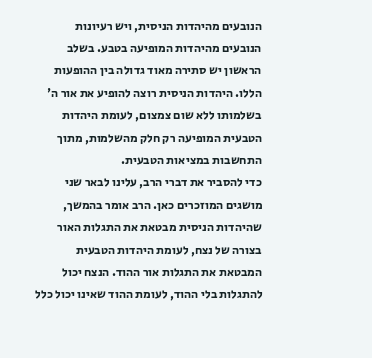הנובעים מהיהדות הניסית, ויש רעיונות הנובעים מהיהדות המופיעה בטבע. בשלב הראשון יש סתירה מאוד גדולה בין ההופעות הללו. היהדות הניסית רוצה להופיע את אור ה' בשלמותו ללא שום צמצום, לעומת היהדות הטבעית המופיעה רק חלק מהשלמות, מתוך התחשבות במציאות הטבעית.
כדי להסביר את דברי הרב, עלינו לבאר שני מושגים המוזכרים כאן. הרב אומר בהמשך, שהיהדות הניסית מבטאת את התגלות האור בצורה של נצח, לעומת היהדות הטבעית המבטאת את התגלות אור ההוד. הנצח יכול להתגלות בלי ההוד, לעומת ההוד שאינו יכול כלל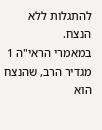להתגלות ללא הנצח.
במאמרי הראי"ה 1 מגדיר הרב, שהנצח הוא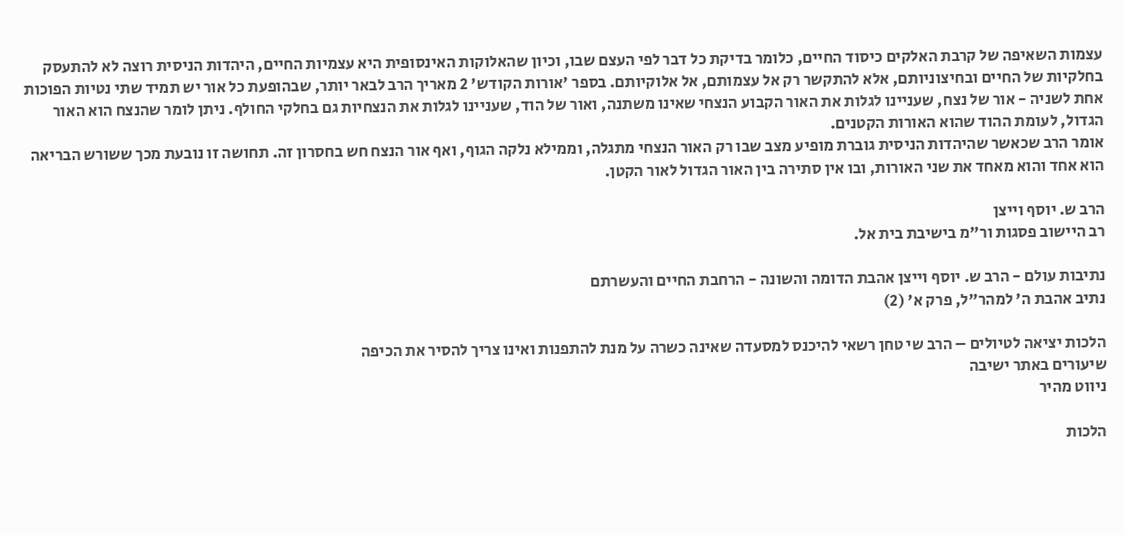עצמות השאיפה של קרבת האלקים כיסוד החיים, כלומר בדיקת כל דבר לפי העצם שבו, וכיון שהאלוקות האינסופית היא עצמיות החיים, היהדות הניסית רוצה לא להתעסק בחלקיות של החיים ובחיצוניותם, אלא להתקשר רק אל עצמותם, אל אלוקיותם. בספר 'אורות הקודש' 2 מאריך הרב לבאר יותר, שבהופעת כל אור יש תמיד שתי נטיות הפוכות אחת לשניה - אור של נצח, שעניינו לגלות את האור הקבוע הנצחי שאינו משתנה, ואור של הוד, שעניינו לגלות את הנצחיות גם בחלקי החולף. ניתן לומר שהנצח הוא האור הגדול, לעומת ההוד שהוא האורות הקטנים.
אומר הרב שכאשר שהיהדות הניסית גוברת מופיע מצב שבו רק האור הנצחי מתגלה, וממילא נלקה הגוף, ואף אור הנצח חש בחסרון זה. תחושה זו נובעת מכך ששורש הבריאה הוא אחד והוא מאחד את שני האורות, ובו אין סתירה בין האור הגדול לאור הקטן.

הרב ש. יוסף וייצן
רב היישוב פסגות ור"מ בישיבת בית אל.

נתיבות עולם - הרב ש. יוסף וייצן אהבת הדומה והשונה - הרחבת החיים והעשרתם
נתיב אהבת ה' למהר"ל, פרק א' (2)

הלכות יציאה לטיולים – הרב שי טחן רשאי להיכנס למסעדה שאינה כשרה על מנת להתפנות ואינו צריך להסיר את הכיפה
שיעורים באתר ישיבה
ניווט מהיר

הלכות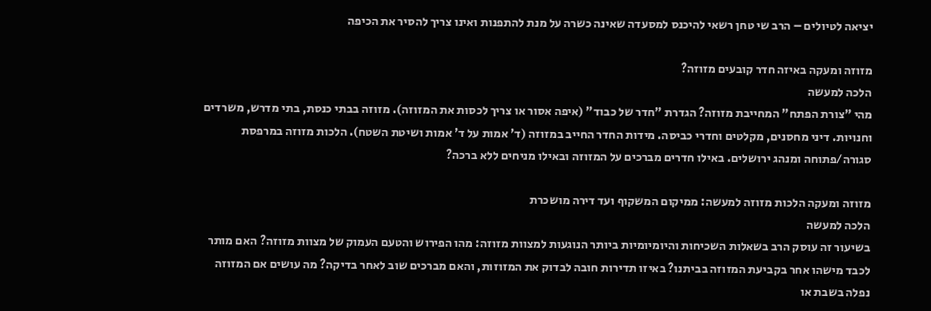יציאה לטיולים – הרב שי טחן רשאי להיכנס למסעדה שאינה כשרה על מנת להתפנות ואינו צריך להסיר את הכיפה

מזוזה ומעקה באיזה חדר קובעים מזוזה?
הלכה למעשה
מהי "צורת הפתח" המחייבת מזוזה? הגדרת "חדר של כבוד" (איפה אסור או צריך לכסות את המזוזה). מזוזה בבתי כנסת, בתי מדרש, משרדים וחנויות. דיני מחסנים, מקלטים וחדרי כביסה. מידות החדר החייב במזוזה (ד' אמות על ד' אמות ושיטת השטח). הלכות מזוזה במרפסת סגורה/פתוחה ומנהג ירושלים. באילו חדרים מברכים על המזוזה ובאילו מניחים ללא ברכה?

מזוזה ומעקה הלכות מזוזה למעשה: ממיקום המשקוף ועד דירה מושכרת
הלכה למעשה
בשיעור זה עוסק הרב בשאלות השכיחות והיומיומיות ביותר הנוגעות למצוות מזוזה: מהו הפירוש והטעם העמוק של מצוות מזוזה? האם מותר לכבד מישהו אחר בקביעת המזוזה בביתנו? באיזו תדירות חובה לבדוק את המזוזות, והאם מברכים שוב לאחר בדיקה? מה עושים אם המזוזה נפלה בשבת או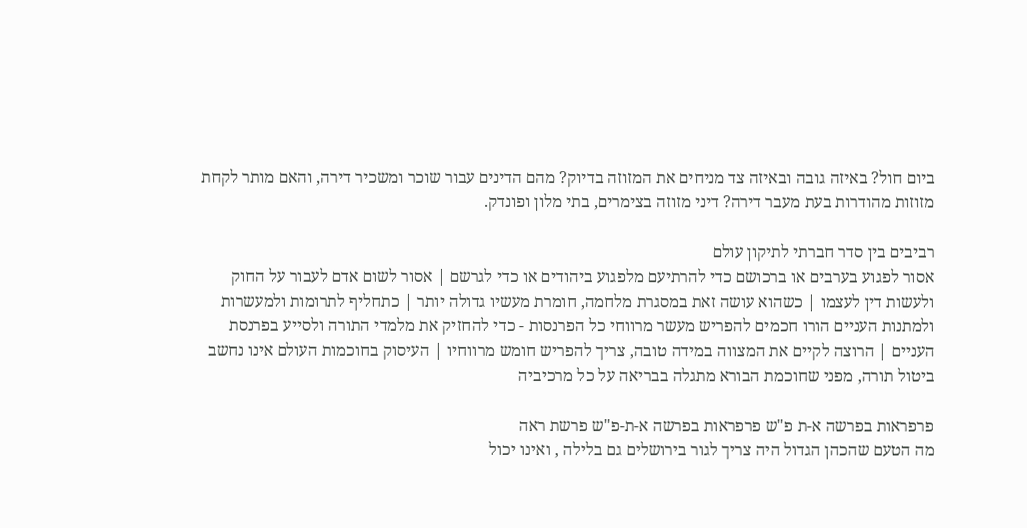ביום חול? באיזה גובה ובאיזה צד מניחים את המזוזה בדיוק? מהם הדינים עבור שוכר ומשכיר דירה, והאם מותר לקחת מזוזות מהודרות בעת מעבר דירה? דיני מזוזה בצימרים, בתי מלון ופונדק.

רביבים בין סדר חברתי לתיקון עולם
אסור לפגוע בערבים או ברכושם כדי להרתיעם מלפגוע ביהודים או כדי לגרשם | אסור לשום אדם לעבור על החוק ולעשות דין לעצמו | כשהוא עושה זאת במסגרת מלחמה, חומרת מעשיו גדולה יותר | כתחליף לתרומות ולמעשרות ולמתנות העניים הורו חכמים להפריש מעשר מרווחי כל הפרנסות - כדי להחזיק את מלמדי התורה ולסייע בפרנסת העניים | הרוצה לקיים את המצווה במידה טובה, צריך להפריש חומש מרווחיו | העיסוק בחוכמות העולם אינו נחשב ביטול תורה, מפני שחוכמת הבורא מתגלה בבריאה על כל מרכיביה

פרפראות בפרשה א-ת פ"ש פרפראות בפרשה א-ת-פ"ש פרשת ראה
מה הטעם שהכהן הגדול היה צריך לגור בירושלים גם בלילה , ואינו יכול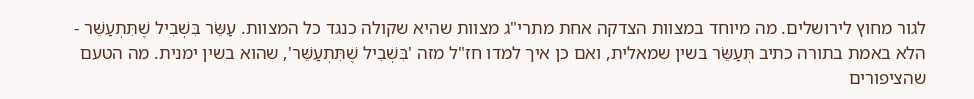לגור מחוץ לירושלים. מה מיוחד במצוות הצדקה אחת מתרי"ג מצוות שהיא שקולה כנגד כל המצוות. עַשֵּׂר בִּשְׁבִיל שֶׁתִּתְעַשֵּׁר - הלא באמת בתורה כתיב תְּעַשֵּׂר בשין שמאלית, ואם כן איך למדו חז"ל מזה 'בִּשְׁבִיל שֶׁתִּתְעַשֵּׁר', שהוא בשין ימנית. מה הטעם שהציפורים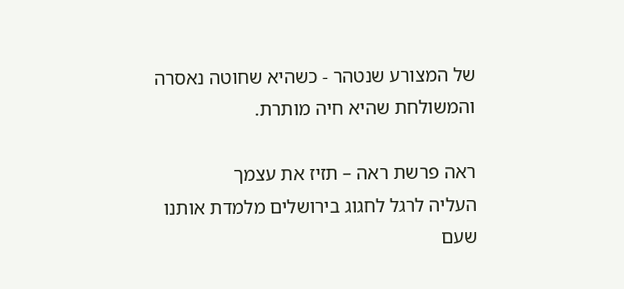של המצורע שנטהר - כשהיא שחוטה נאסרה והמשולחת שהיא חיה מותרת.

ראה פרשת ראה – תזיז את עצמך
העליה לרגל לחגוג בירושלים מלמדת אותנו שעם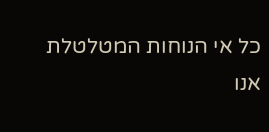כל אי הנוחות המטלטלת אנו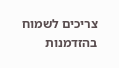צריכים לשמוח בהזדמנות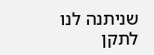שניתנה לנו לתקן